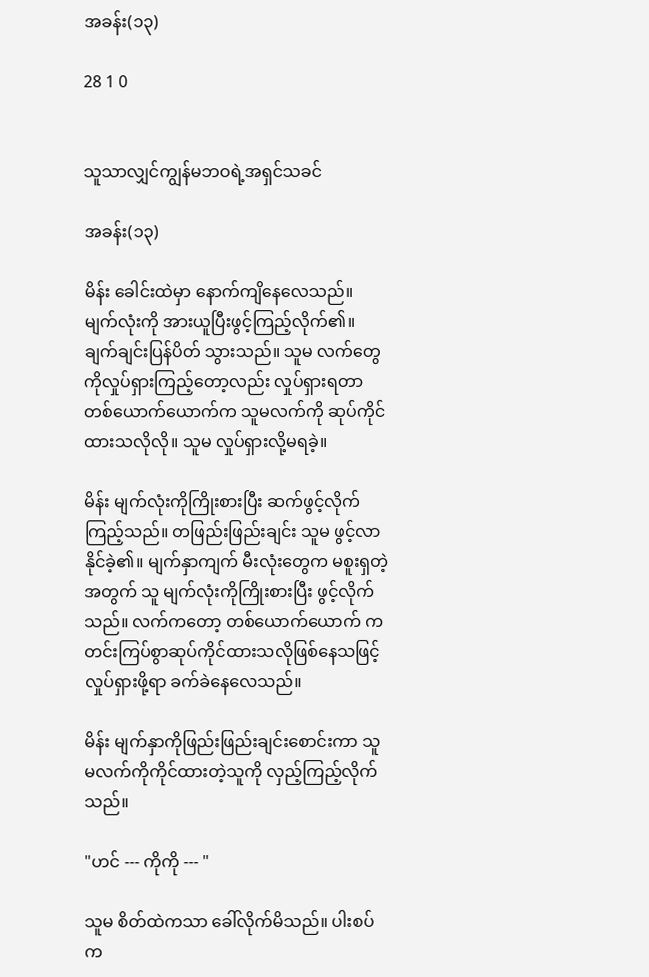အခန်း(၁၃)

28 1 0


သူသာလျှင်ကျွန်မဘဝရဲ့အရှင်သခင်

အခန်း(၁၃)

မိန်း ခေါင်းထဲမှာ နောက်ကျိနေလေသည်။ မျက်လုံးကို အားယူပြီးဖွင့်ကြည့်လိုက်၏။ ချက်ချင်းပြန်ပိတ် သွားသည်။ သူမ လက်တွေကိုလှုပ်ရှားကြည့်တော့လည်း လှုပ်ရှားရတာ တစ်ယောက်ယောက်က သူမလက်ကို ဆုပ်ကိုင်ထားသလိုလို။ သူမ လှုပ်ရှားလို့မရခဲ့။

မိန်း မျက်လုံးကိုကြိုးစားပြီး ဆက်ဖွင့်လိုက်ကြည့်သည်။ တဖြည်းဖြည်းချင်း သူမ ဖွင့်လာနိုင်ခဲ့၏။ မျက်နှာကျက် မီးလုံးတွေက မစူးရှတဲ့အတွက် သူ မျက်လုံးကိုကြိုးစားပြီး ဖွင့်လိုက်သည်။ လက်ကတော့ တစ်ယောက်ယောက် က တင်းကြပ်စွာဆုပ်ကိုင်ထားသလိုဖြစ်နေသဖြင့် လှုပ်ရှားဖို့ရာ ခက်ခဲနေလေသည်။

မိန်း မျက်နှာကိုဖြည်းဖြည်းချင်းစောင်းကာ သူမလက်ကိုကိုင်ထားတဲ့သူကို လှည့်ကြည့်လိုက်သည်။

"ဟင် --- ကိုကို --- "

သူမ စိတ်ထဲကသာ ခေါ်လိုက်မိသည်။ ပါးစပ်က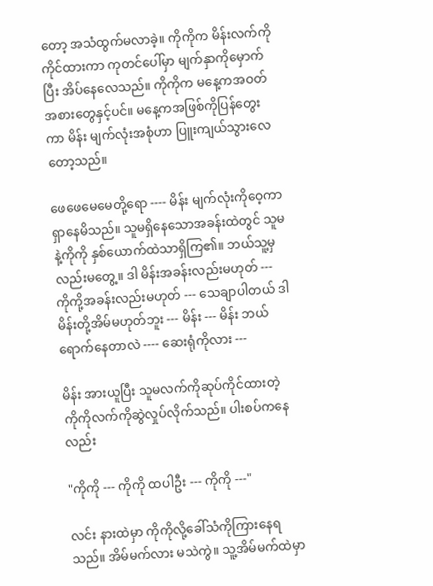တော့ အသံထွက်မလာခဲ့။ ကိုကိုက မိန်းလက်ကိုကိုင်ထားကာ ကုတင်ပေါ်မှာ မျက်နှာကိုမှောက်ပြီး အိပ်နေလေသည်။ ကိုကိုက မနေ့ကအဝတ်အစားတွေနှင့်ပင်။ မနေ့ကအဖြစ်ကိုပြန်တွေးကာ မိန်း မျက်လုံးအစုံဟာ ပြူးကျယ်သွားလေတော့သည်။

ဖေဖေမေမေတို့ရော ---- မိန်း မျက်လုံးကိုဝေ့ကာ ရှာနေမိသည်။ သူမရှိနေသောအခန်းထဲတွင် သူမနဲ့ကိုကို နှစ်ယောက်ထဲသာရှိကြ၏။ ဘယ်သူ့မှလည်းမတွေ့။ ဒါ မိန်းအခန်းလည်းမဟုတ် --- ကိုကို့အခန်းလည်းမဟုတ် --- သေချာပါတယ် ဒါ မိန်းတို့အိမ်မဟုတ်ဘူး --- မိန်း --- မိန်း ဘယ်ရောက်နေတာလဲ ---- ဆေးရုံကိုလား ---

မိန်း အားယူပြီး သူမလက်ကိုဆုပ်ကိုင်ထားတဲ့ ကိုကိုလက်ကိုဆွဲလှုပ်လိုက်သည်။ ပါးစပ်ကနေလည်း

"ကိုကို --- ကိုကို ထပါဦး --- ကိုကို ---"

လင်း နားထဲမှာ ကိုကိုလို့ခေါ်သံကိုကြားနေရသည်။ အိမ်မက်လား မသဲကွဲ။ သူ့အိမ်မက်ထဲမှာ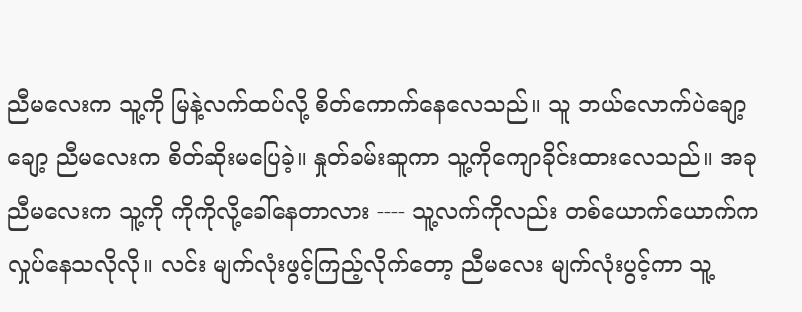ညီမလေးက သူ့ကို မြနဲ့လက်ထပ်လို့ စိတ်ကောက်နေလေသည်။ သူ ဘယ်လောက်ပဲချော့ချော့ ညီမလေးက စိတ်ဆိုးမပြေခဲ့။ နှုတ်ခမ်းဆူကာ သူ့ကိုကျောခိုင်းထားလေသည်။ အခု ညီမလေးက သူ့ကို ကိုကိုလို့ခေါ်နေတာလား ---- သူ့လက်ကိုလည်း တစ်ယောက်ယောက်က လှုပ်နေသလိုလို။ လင်း မျက်လုံးဖွင့်ကြည့်လိုက်တော့ ညီမလေး မျက်လုံးပွင့်ကာ သူ့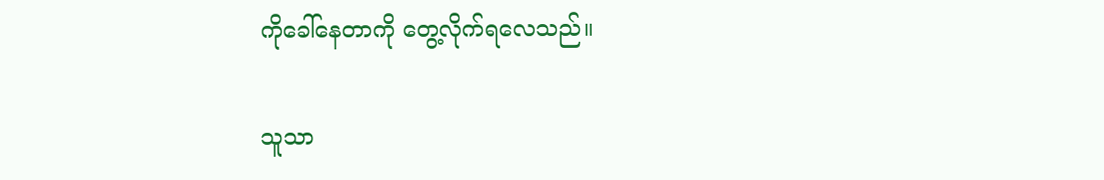ကိုခေါ်နေတာကို တွေ့လိုက်ရလေသည်။

သူသာ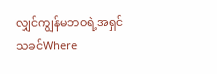လျှင်ကျွန်မဘဝရဲ့အရှင်သခင်Where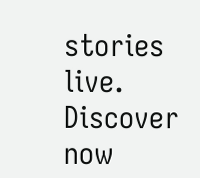stories live. Discover now